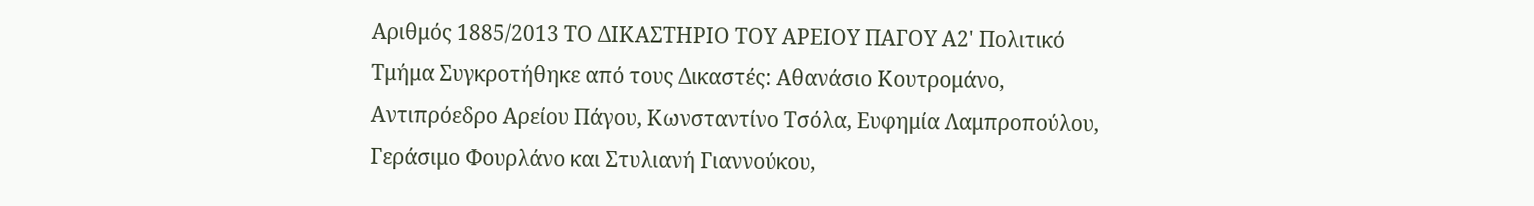Αριθμός 1885/2013 ΤΟ ΔΙΚΑΣΤΗΡΙΟ ΤΟΥ ΑΡΕΙΟΥ ΠΑΓΟΥ Α2' Πολιτικό Τμήμα Συγκροτήθηκε από τους Δικαστές: Αθανάσιο Κουτρομάνο, Αντιπρόεδρο Αρείου Πάγου, Κωνσταντίνο Τσόλα, Ευφημία Λαμπροπούλου, Γεράσιμο Φουρλάνο και Στυλιανή Γιαννούκου,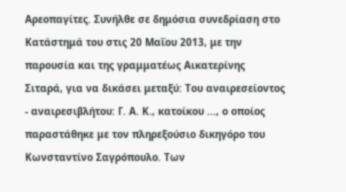Αρεοπαγίτες. Συνήλθε σε δημόσια συνεδρίαση στο Κατάστημά του στις 20 Μαΐου 2013, με την παρουσία και της γραμματέως Αικατερίνης Σιταρά, για να δικάσει μεταξύ: Του αναιρεσείοντος - αναιρεσιβλήτου: Γ. Α. Κ., κατοίκου ..., ο οποίος παραστάθηκε με τον πληρεξούσιο δικηγόρο του Κωνσταντίνο Σαγρόπουλο. Των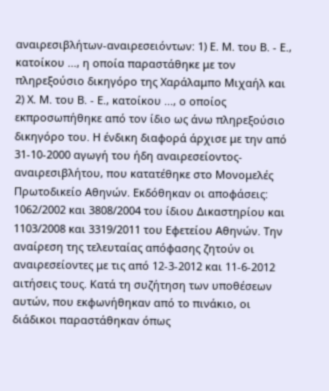αναιρεσιβλήτων-αναιρεσειόντων: 1) Ε. Μ. του Β. - Ε., κατοίκου ..., η οποία παραστάθηκε με τον πληρεξούσιο δικηγόρο της Χαράλαμπο Μιχαήλ και 2) Χ. Μ. του Β. - Ε., κατοίκου ..., ο οποίος εκπροσωπήθηκε από τον ίδιο ως άνω πληρεξούσιο δικηγόρο του. Η ένδικη διαφορά άρχισε με την από 31-10-2000 αγωγή του ήδη αναιρεσείοντος-αναιρεσιβλήτου, που κατατέθηκε στο Μονομελές Πρωτοδικείο Αθηνών. Εκδόθηκαν οι αποφάσεις: 1062/2002 και 3808/2004 του ίδιου Δικαστηρίου και 1103/2008 και 3319/2011 του Εφετείου Αθηνών. Την αναίρεση της τελευταίας απόφασης ζητούν οι αναιρεσείοντες με τις από 12-3-2012 και 11-6-2012 αιτήσεις τους. Κατά τη συζήτηση των υποθέσεων αυτών, που εκφωνήθηκαν από το πινάκιο, οι διάδικοι παραστάθηκαν όπως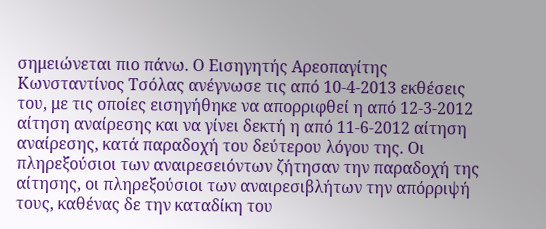σημειώνεται πιο πάνω. Ο Εισηγητής Αρεοπαγίτης Κωνσταντίνος Τσόλας ανέγνωσε τις από 10-4-2013 εκθέσεις του, με τις οποίες εισηγήθηκε να απορριφθεί η από 12-3-2012 αίτηση αναίρεσης και να γίνει δεκτή η από 11-6-2012 αίτηση αναίρεσης, κατά παραδοχή του δεύτερου λόγου της. Οι πληρεξούσιοι των αναιρεσειόντων ζήτησαν την παραδοχή της αίτησης, οι πληρεξούσιοι των αναιρεσιβλήτων την απόρριψή τους, καθένας δε την καταδίκη του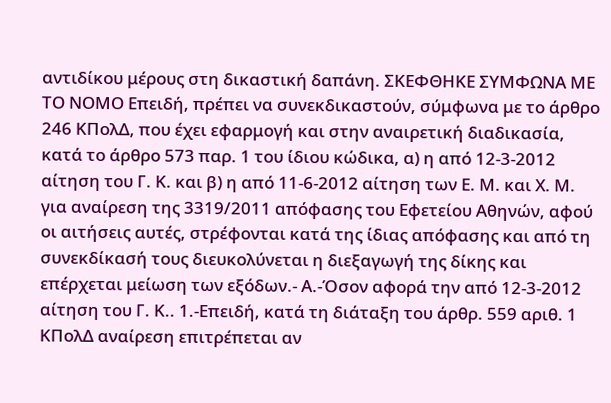αντιδίκου μέρους στη δικαστική δαπάνη. ΣΚΕΦΘΗΚΕ ΣΥΜΦΩΝΑ ΜΕ ΤΟ ΝΟΜΟ Επειδή, πρέπει να συνεκδικαστούν, σύμφωνα με το άρθρο 246 ΚΠολΔ, που έχει εφαρμογή και στην αναιρετική διαδικασία, κατά το άρθρο 573 παρ. 1 του ίδιου κώδικα, α) η από 12-3-2012 αίτηση του Γ. Κ. και β) η από 11-6-2012 αίτηση των Ε. Μ. και Χ. Μ. για αναίρεση της 3319/2011 απόφασης του Eφετείου Αθηνών, αφού οι αιτήσεις αυτές, στρέφονται κατά της ίδιας απόφασης και από τη συνεκδίκασή τους διευκολύνεται η διεξαγωγή της δίκης και επέρχεται μείωση των εξόδων.- Α.-Όσον αφορά την από 12-3-2012 αίτηση του Γ. Κ.. 1.-Επειδή, κατά τη διάταξη του άρθρ. 559 αριθ. 1 ΚΠολΔ αναίρεση επιτρέπεται αν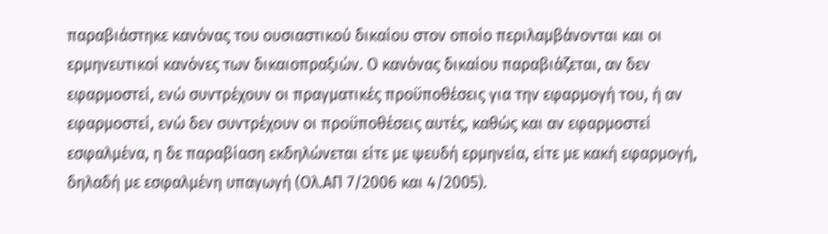παραβιάστηκε κανόνας του ουσιαστικού δικαίου στον οποίο περιλαμβάνονται και οι ερμηνευτικοί κανόνες των δικαιοπραξιών. Ο κανόνας δικαίου παραβιάζεται, αν δεν εφαρμοστεί, ενώ συντρέχουν οι πραγματικές προϋποθέσεις για την εφαρμογή του, ή αν εφαρμοστεί, ενώ δεν συντρέχουν οι προϋποθέσεις αυτές, καθώς και αν εφαρμοστεί εσφαλμένα, η δε παραβίαση εκδηλώνεται είτε με ψευδή ερμηνεία, είτε με κακή εφαρμογή, δηλαδή με εσφαλμένη υπαγωγή (Ολ.ΑΠ 7/2006 και 4/2005).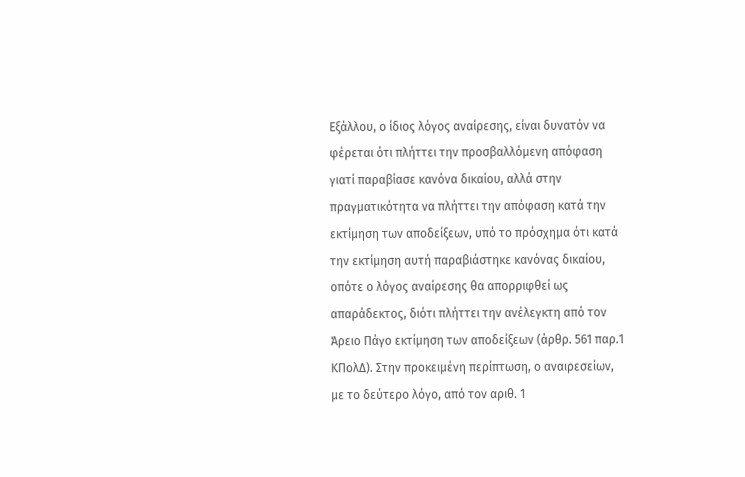Εξάλλου, ο ίδιος λόγος αναίρεσης, είναι δυνατόν να φέρεται ότι πλήττει την προσβαλλόμενη απόφαση γιατί παραβίασε κανόνα δικαίου, αλλά στην πραγματικότητα να πλήττει την απόφαση κατά την εκτίμηση των αποδείξεων, υπό το πρόσχημα ότι κατά την εκτίμηση αυτή παραβιάστηκε κανόνας δικαίου, οπότε ο λόγος αναίρεσης θα απορριφθεί ως απαράδεκτος, διότι πλήττει την ανέλεγκτη από τον Άρειο Πάγο εκτίμηση των αποδείξεων (άρθρ. 561 παρ.1 ΚΠολΔ). Στην προκειμένη περίπτωση, ο αναιρεσείων, με το δεύτερο λόγο, από τον αριθ. 1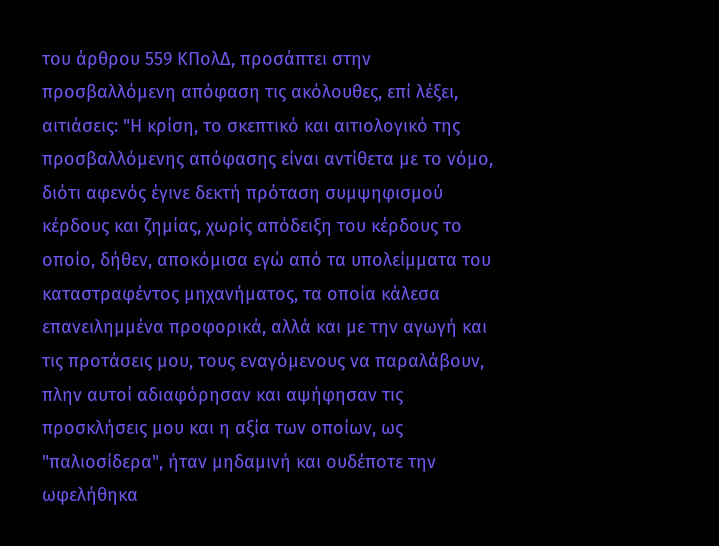του άρθρου 559 ΚΠολΔ, προσάπτει στην προσβαλλόμενη απόφαση τις ακόλουθες, επί λέξει, αιτιάσεις: "Η κρίση, το σκεπτικό και αιτιολογικό της προσβαλλόμενης απόφασης είναι αντίθετα με το νόμο, διότι αφενός έγινε δεκτή πρόταση συμψηφισμού κέρδους και ζημίας, χωρίς απόδειξη του κέρδους το οποίο, δήθεν, αποκόμισα εγώ από τα υπολείμματα του καταστραφέντος μηχανήματος, τα οποία κάλεσα επανειλημμένα προφορικά, αλλά και με την αγωγή και τις προτάσεις μου, τους εναγόμενους να παραλάβουν, πλην αυτοί αδιαφόρησαν και αψήφησαν τις προσκλήσεις μου και η αξία των οποίων, ως "παλιοσίδερα", ήταν μηδαμινή και ουδέποτε την ωφελήθηκα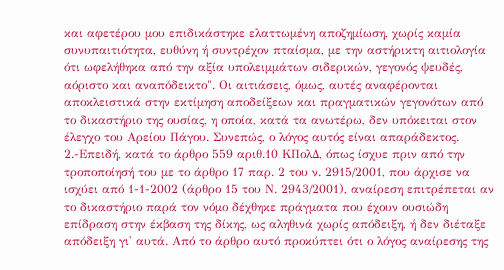και αφετέρου μου επιδικάστηκε ελαττωμένη αποζημίωση, χωρίς καμία συνυπαιτιότητα, ευθύνη ή συντρέχον πταίσμα, με την αστήρικτη αιτιολογία ότι ωφελήθηκα από την αξία υπολειμμάτων σιδερικών, γεγονός ψευδές, αόριστο και αναπόδεικτο". Οι αιτιάσεις, όμως, αυτές αναφέρονται αποκλειστικά στην εκτίμηση αποδείξεων και πραγματικών γεγονότων από το δικαστήριο της ουσίας, η οποία, κατά τα ανωτέρω, δεν υπόκειται στον έλεγχο του Αρείου Πάγου. Συνεπώς, ο λόγος αυτός είναι απαράδεκτος. 2.-Επειδή, κατά το άρθρο 559 αριθ.10 ΚΠολΔ, όπως ίσχυε πριν από την τροποποίησή του με το άρθρο 17 παρ. 2 του ν. 2915/2001, που άρχισε να ισχύει από 1-1-2002 (άρθρο 15 του Ν. 2943/2001), αναίρεση επιτρέπεται αν το δικαστήριο παρά τον νόμο δέχθηκε πράγματα που έχουν ουσιώδη επίδραση στην έκβαση της δίκης, ως αληθινά χωρίς απόδειξη, ή δεν διέταξε απόδειξη γι' αυτά. Από το άρθρο αυτό προκύπτει ότι ο λόγος αναίρεσης της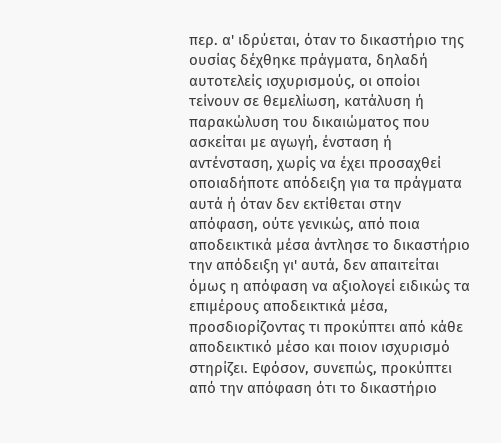περ. α' ιδρύεται, όταν το δικαστήριο της ουσίας δέχθηκε πράγματα, δηλαδή αυτοτελείς ισχυρισμούς, οι οποίοι τείνουν σε θεμελίωση, κατάλυση ή παρακώλυση του δικαιώματος που ασκείται με αγωγή, ένσταση ή αντένσταση, χωρίς να έχει προσαχθεί οποιαδήποτε απόδειξη για τα πράγματα αυτά ή όταν δεν εκτίθεται στην απόφαση, ούτε γενικώς, από ποια αποδεικτικά μέσα άντλησε το δικαστήριο την απόδειξη γι' αυτά, δεν απαιτείται όμως η απόφαση να αξιολογεί ειδικώς τα επιμέρους αποδεικτικά μέσα, προσδιορίζοντας τι προκύπτει από κάθε αποδεικτικό μέσο και ποιον ισχυρισμό στηρίζει. Εφόσον, συνεπώς, προκύπτει από την απόφαση ότι το δικαστήριο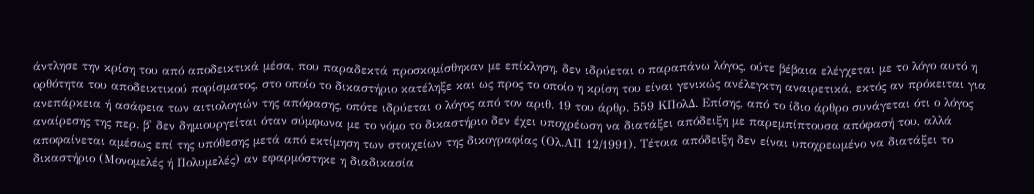άντλησε την κρίση του από αποδεικτικά μέσα, που παραδεκτά προσκομίσθηκαν με επίκληση, δεν ιδρύεται ο παραπάνω λόγος, ούτε βέβαια ελέγχεται με το λόγο αυτό η ορθότητα του αποδεικτικού πορίσματος, στο οποίο το δικαστήριο κατέληξε και ως προς το οποίο η κρίση του είναι γενικώς ανέλεγκτη αναιρετικά, εκτός αν πρόκειται για ανεπάρκεια ή ασάφεια των αιτιολογιών της απόφασης, οπότε ιδρύεται ο λόγος από τον αριθ. 19 του άρθρ. 559 ΚΠολΔ. Επίσης, από το ίδιο άρθρο συνάγεται ότι ο λόγος αναίρεσης της περ. β' δεν δημιουργείται όταν σύμφωνα με το νόμο το δικαστήριο δεν έχει υποχρέωση να διατάξει απόδειξη με παρεμπίπτουσα απόφασή του, αλλά αποφαίνεται αμέσως επί της υπόθεσης μετά από εκτίμηση των στοιχείων της δικογραφίας (Ολ.ΑΠ 12/1991). Τέτοια απόδειξη δεν είναι υποχρεωμένο να διατάξει το δικαστήριο (Μονομελές ή Πολυμελές) αν εφαρμόστηκε η διαδικασία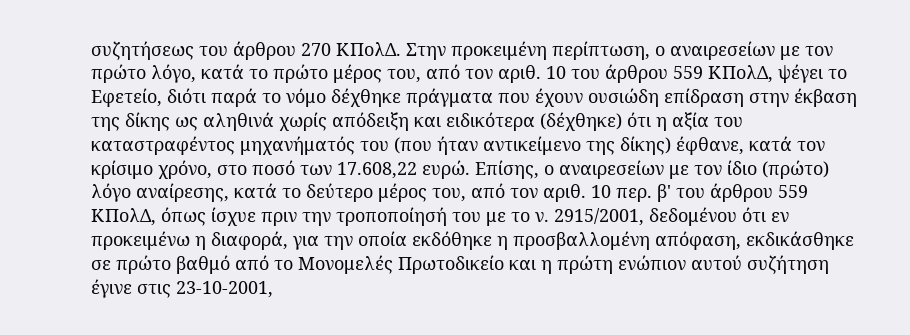συζητήσεως του άρθρου 270 ΚΠολΔ. Στην προκειμένη περίπτωση, ο αναιρεσείων με τον πρώτο λόγο, κατά το πρώτο μέρος του, από τον αριθ. 10 του άρθρου 559 ΚΠολΔ, ψέγει το Εφετείο, διότι παρά το νόμο δέχθηκε πράγματα που έχουν ουσιώδη επίδραση στην έκβαση της δίκης ως αληθινά χωρίς απόδειξη και ειδικότερα (δέχθηκε) ότι η αξία του καταστραφέντος μηχανήματός του (που ήταν αντικείμενο της δίκης) έφθανε, κατά τον κρίσιμο χρόνο, στο ποσό των 17.608,22 ευρώ. Επίσης, ο αναιρεσείων με τον ίδιο (πρώτο) λόγο αναίρεσης, κατά το δεύτερο μέρος του, από τον αριθ. 10 περ. β' του άρθρου 559 ΚΠολΔ, όπως ίσχυε πριν την τροποποίησή του με το ν. 2915/2001, δεδομένου ότι εν προκειμένω η διαφορά, για την οποία εκδόθηκε η προσβαλλομένη απόφαση, εκδικάσθηκε σε πρώτο βαθμό από το Μονομελές Πρωτοδικείο και η πρώτη ενώπιον αυτού συζήτηση έγινε στις 23-10-2001,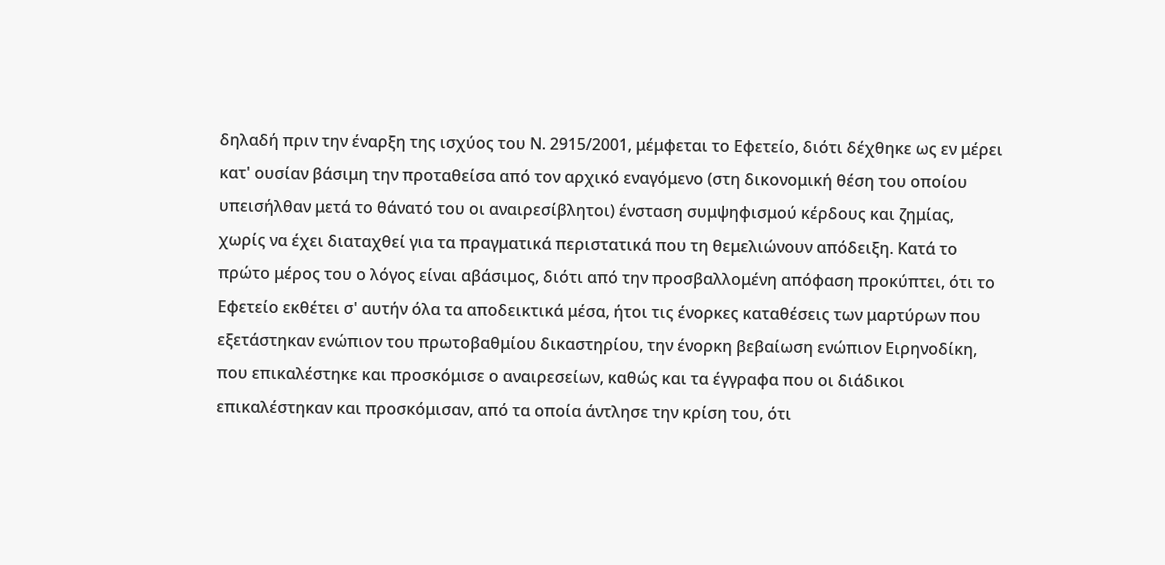δηλαδή πριν την έναρξη της ισχύος του Ν. 2915/2001, μέμφεται το Εφετείο, διότι δέχθηκε ως εν μέρει κατ' ουσίαν βάσιμη την προταθείσα από τον αρχικό εναγόμενο (στη δικονομική θέση του οποίου υπεισήλθαν μετά το θάνατό του οι αναιρεσίβλητοι) ένσταση συμψηφισμού κέρδους και ζημίας, χωρίς να έχει διαταχθεί για τα πραγματικά περιστατικά που τη θεμελιώνουν απόδειξη. Κατά το πρώτο μέρος του ο λόγος είναι αβάσιμος, διότι από την προσβαλλομένη απόφαση προκύπτει, ότι το Εφετείο εκθέτει σ' αυτήν όλα τα αποδεικτικά μέσα, ήτοι τις ένορκες καταθέσεις των μαρτύρων που εξετάστηκαν ενώπιον του πρωτοβαθμίου δικαστηρίου, την ένορκη βεβαίωση ενώπιον Ειρηνοδίκη, που επικαλέστηκε και προσκόμισε ο αναιρεσείων, καθώς και τα έγγραφα που οι διάδικοι επικαλέστηκαν και προσκόμισαν, από τα οποία άντλησε την κρίση του, ότι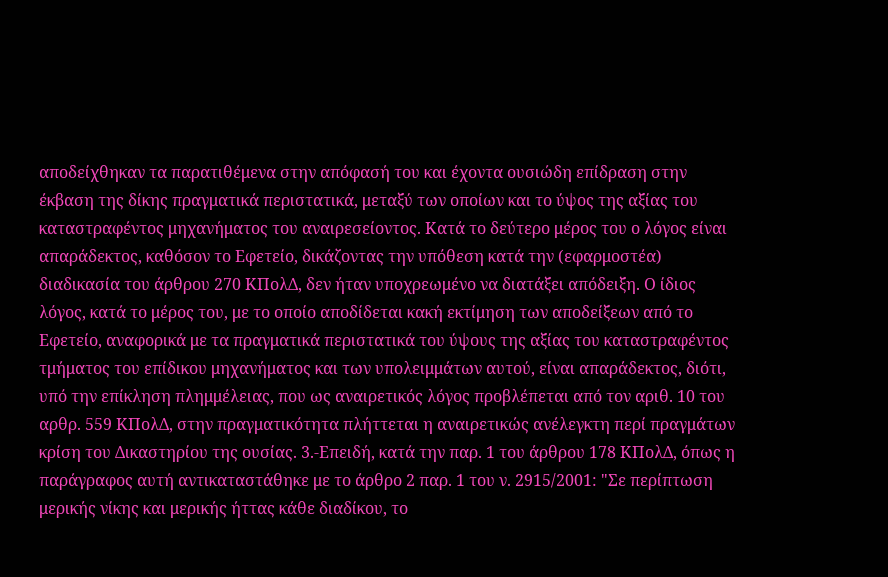αποδείχθηκαν τα παρατιθέμενα στην απόφασή του και έχοντα ουσιώδη επίδραση στην έκβαση της δίκης πραγματικά περιστατικά, μεταξύ των οποίων και το ύψος της αξίας του καταστραφέντος μηχανήματος του αναιρεσείοντος. Κατά το δεύτερο μέρος του ο λόγος είναι απαράδεκτος, καθόσον το Εφετείο, δικάζοντας την υπόθεση κατά την (εφαρμοστέα) διαδικασία του άρθρου 270 ΚΠολΔ, δεν ήταν υποχρεωμένο να διατάξει απόδειξη. Ο ίδιος λόγος, κατά το μέρος του, με το οποίο αποδίδεται κακή εκτίμηση των αποδείξεων από το Εφετείο, αναφορικά με τα πραγματικά περιστατικά του ύψους της αξίας του καταστραφέντος τμήματος του επίδικου μηχανήματος και των υπολειμμάτων αυτού, είναι απαράδεκτος, διότι, υπό την επίκληση πλημμέλειας, που ως αναιρετικός λόγος προβλέπεται από τον αριθ. 10 του αρθρ. 559 ΚΠολΔ, στην πραγματικότητα πλήττεται η αναιρετικώς ανέλεγκτη περί πραγμάτων κρίση του Δικαστηρίου της ουσίας. 3.-Επειδή, κατά την παρ. 1 του άρθρου 178 ΚΠολΔ, όπως η παράγραφος αυτή αντικαταστάθηκε με το άρθρο 2 παρ. 1 του ν. 2915/2001: "Σε περίπτωση μερικής νίκης και μερικής ήττας κάθε διαδίκου, το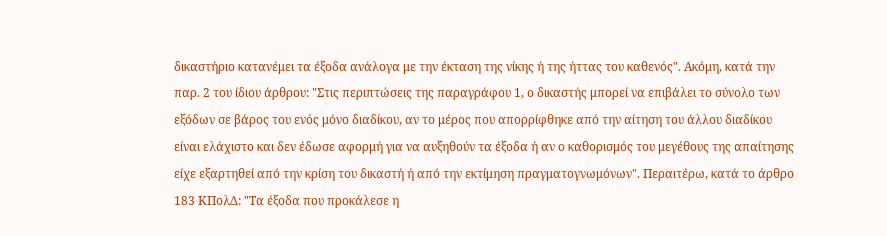δικαστήριο κατανέμει τα έξοδα ανάλογα με την έκταση της νίκης ή της ήττας του καθενός". Ακόμη, κατά την παρ. 2 του ίδιου άρθρου: "Στις περιπτώσεις της παραγράφου 1, ο δικαστής μπορεί να επιβάλει το σύνολο των εξόδων σε βάρος του ενός μόνο διαδίκου, αν το μέρος που απορρίφθηκε από την αίτηση του άλλου διαδίκου είναι ελάχιστο και δεν έδωσε αφορμή για να αυξηθούν τα έξοδα ή αν ο καθορισμός του μεγέθους της απαίτησης είχε εξαρτηθεί από την κρίση του δικαστή ή από την εκτίμηση πραγματογνωμόνων". Περαιτέρω, κατά το άρθρο 183 ΚΠολΔ: "Τα έξοδα που προκάλεσε η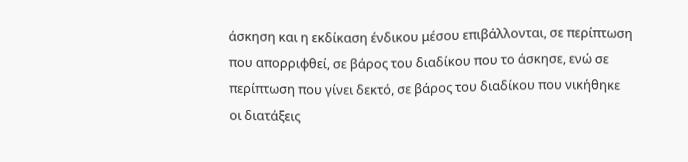άσκηση και η εκδίκαση ένδικου μέσου επιβάλλονται, σε περίπτωση που απορριφθεί, σε βάρος του διαδίκου που το άσκησε, ενώ σε περίπτωση που γίνει δεκτό, σε βάρος του διαδίκου που νικήθηκε οι διατάξεις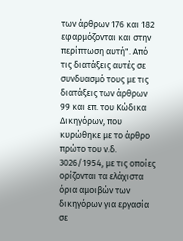των άρθρων 176 και 182 εφαρμόζονται και στην περίπτωση αυτή". Από τις διατάξεις αυτές σε συνδυασμό τους με τις διατάξεις των άρθρων 99 και επ. του Κώδικα Δικηγόρων, που κυρώθηκε με το άρθρο πρώτο του ν.δ. 3026/1954, με τις οποίες ορίζονται τα ελάχιστα όρια αμοιβών των δικηγόρων για εργασία σε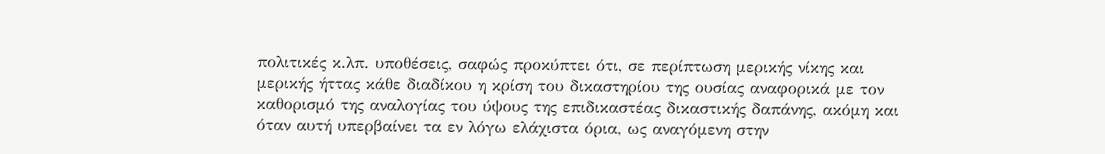πολιτικές κ.λπ. υποθέσεις, σαφώς προκύπτει ότι, σε περίπτωση μερικής νίκης και μερικής ήττας κάθε διαδίκου η κρίση του δικαστηρίου της ουσίας αναφορικά με τον καθορισμό της αναλογίας του ύψους της επιδικαστέας δικαστικής δαπάνης, ακόμη και όταν αυτή υπερβαίνει τα εν λόγω ελάχιστα όρια, ως αναγόμενη στην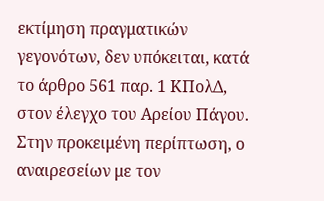εκτίμηση πραγματικών γεγονότων, δεν υπόκειται, κατά το άρθρο 561 παρ. 1 ΚΠολΔ, στον έλεγχο του Αρείου Πάγου. Στην προκειμένη περίπτωση, ο αναιρεσείων με τον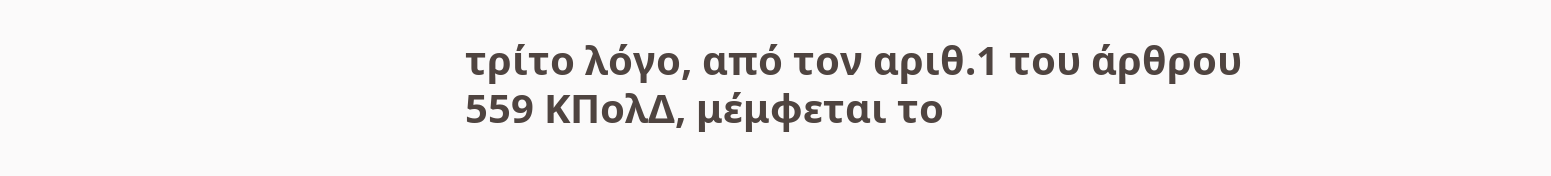τρίτο λόγο, από τον αριθ.1 του άρθρου 559 ΚΠολΔ, μέμφεται το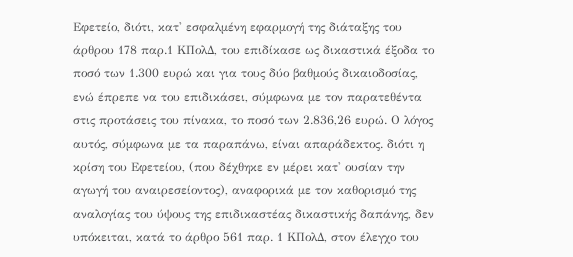Εφετείο, διότι, κατ' εσφαλμένη εφαρμογή της διάταξης του άρθρου 178 παρ.1 ΚΠολΔ, του επιδίκασε ως δικαστικά έξοδα το ποσό των 1.300 ευρώ και για τους δύο βαθμούς δικαιοδοσίας, ενώ έπρεπε να του επιδικάσει, σύμφωνα με τον παρατεθέντα στις προτάσεις του πίνακα, το ποσό των 2.836,26 ευρώ. Ο λόγος αυτός, σύμφωνα με τα παραπάνω, είναι απαράδεκτος. διότι η κρίση του Εφετείου, (που δέχθηκε εν μέρει κατ' ουσίαν την αγωγή του αναιρεσείοντος), αναφορικά με τον καθορισμό της αναλογίας του ύψους της επιδικαστέας δικαστικής δαπάνης, δεν υπόκειται, κατά το άρθρο 561 παρ. 1 ΚΠολΔ, στον έλεγχο του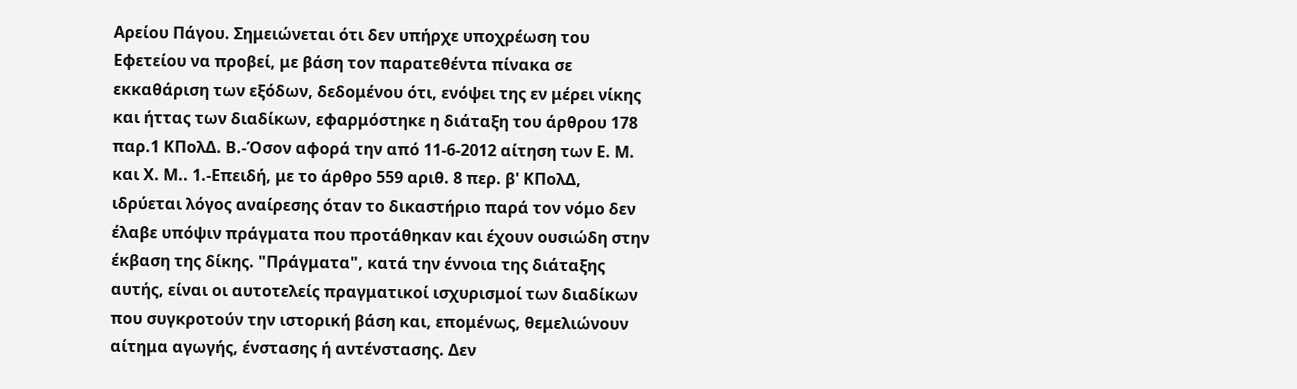Αρείου Πάγου. Σημειώνεται ότι δεν υπήρχε υποχρέωση του Εφετείου να προβεί, με βάση τον παρατεθέντα πίνακα σε εκκαθάριση των εξόδων, δεδομένου ότι, ενόψει της εν μέρει νίκης και ήττας των διαδίκων, εφαρμόστηκε η διάταξη του άρθρου 178 παρ.1 ΚΠολΔ. Β.-Όσον αφορά την από 11-6-2012 αίτηση των Ε. Μ. και Χ. Μ.. 1.-Επειδή, με το άρθρο 559 αριθ. 8 περ. β' ΚΠολΔ, ιδρύεται λόγος αναίρεσης όταν το δικαστήριο παρά τον νόμο δεν έλαβε υπόψιν πράγματα που προτάθηκαν και έχουν ουσιώδη στην έκβαση της δίκης. "Πράγματα", κατά την έννοια της διάταξης αυτής, είναι οι αυτοτελείς πραγματικοί ισχυρισμοί των διαδίκων που συγκροτούν την ιστορική βάση και, επομένως, θεμελιώνουν αίτημα αγωγής, ένστασης ή αντένστασης. Δεν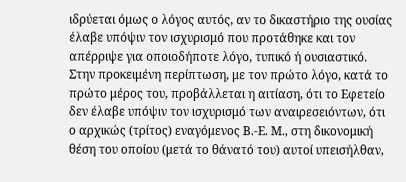ιδρύεται όμως ο λόγος αυτός, αν το δικαστήριο της ουσίας έλαβε υπόψιν τον ισχυρισμό που προτάθηκε και τον απέρριψε για οποιοδήποτε λόγο, τυπικό ή ουσιαστικό. Στην προκειμένη περίπτωση, με τον πρώτο λόγο, κατά το πρώτο μέρος του, προβάλλεται η αιτίαση, ότι το Εφετείο δεν έλαβε υπόψιν τον ισχυρισμό των αναιρεσειόντων, ότι ο αρχικώς (τρίτος) εναγόμενος Β.-Ε. Μ., στη δικονομική θέση του οποίου (μετά το θάνατό του) αυτοί υπεισήλθαν,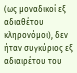(ως μοναδικοί εξ αδιαθέτου κληρονόμοι), δεν ήταν συγκύριος εξ αδιαιρέτου του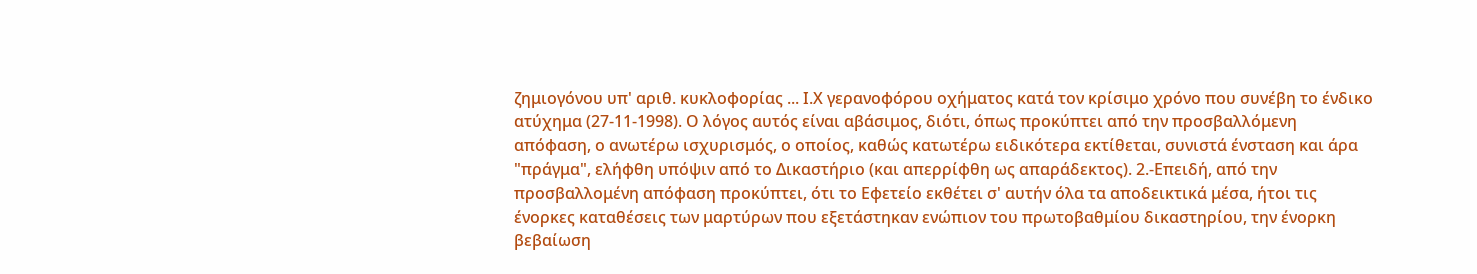ζημιογόνου υπ' αριθ. κυκλοφορίας ... Ι.Χ γερανοφόρου οχήματος κατά τον κρίσιμο χρόνο που συνέβη το ένδικο ατύχημα (27-11-1998). Ο λόγος αυτός είναι αβάσιμος, διότι, όπως προκύπτει από την προσβαλλόμενη απόφαση, ο ανωτέρω ισχυρισμός, ο οποίος, καθώς κατωτέρω ειδικότερα εκτίθεται, συνιστά ένσταση και άρα "πράγμα", ελήφθη υπόψιν από το Δικαστήριο (και απερρίφθη ως απαράδεκτος). 2.-Επειδή, από την προσβαλλομένη απόφαση προκύπτει, ότι το Εφετείο εκθέτει σ' αυτήν όλα τα αποδεικτικά μέσα, ήτοι τις ένορκες καταθέσεις των μαρτύρων που εξετάστηκαν ενώπιον του πρωτοβαθμίου δικαστηρίου, την ένορκη βεβαίωση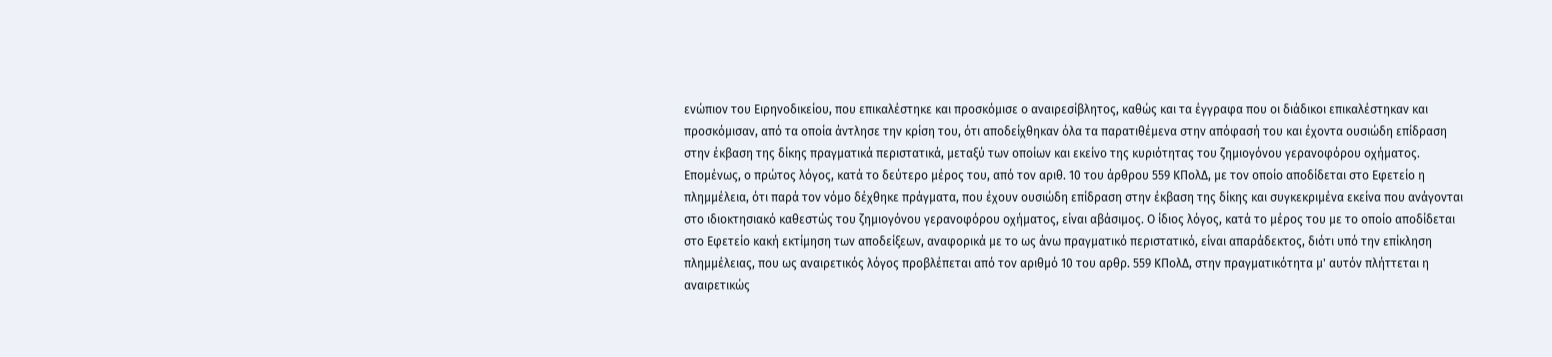ενώπιον του Ειρηνοδικείου, που επικαλέστηκε και προσκόμισε ο αναιρεσίβλητος, καθώς και τα έγγραφα που οι διάδικοι επικαλέστηκαν και προσκόμισαν, από τα οποία άντλησε την κρίση του, ότι αποδείχθηκαν όλα τα παρατιθέμενα στην απόφασή του και έχοντα ουσιώδη επίδραση στην έκβαση της δίκης πραγματικά περιστατικά, μεταξύ των οποίων και εκείνο της κυριότητας του ζημιογόνου γερανοφόρου οχήματος. Επομένως, ο πρώτος λόγος, κατά το δεύτερο μέρος του, από τον αριθ. 10 του άρθρου 559 ΚΠολΔ, με τον οποίο αποδίδεται στο Εφετείο η πλημμέλεια, ότι παρά τον νόμο δέχθηκε πράγματα, που έχουν ουσιώδη επίδραση στην έκβαση της δίκης και συγκεκριμένα εκείνα που ανάγονται στο ιδιοκτησιακό καθεστώς του ζημιογόνου γερανοφόρου οχήματος, είναι αβάσιμος. Ο ίδιος λόγος, κατά το μέρος του με το οποίο αποδίδεται στο Εφετείο κακή εκτίμηση των αποδείξεων, αναφορικά με το ως άνω πραγματικό περιστατικό, είναι απαράδεκτος, διότι υπό την επίκληση πλημμέλειας, που ως αναιρετικός λόγος προβλέπεται από τον αριθμό 10 του αρθρ. 559 ΚΠολΔ, στην πραγματικότητα μ' αυτόν πλήττεται η αναιρετικώς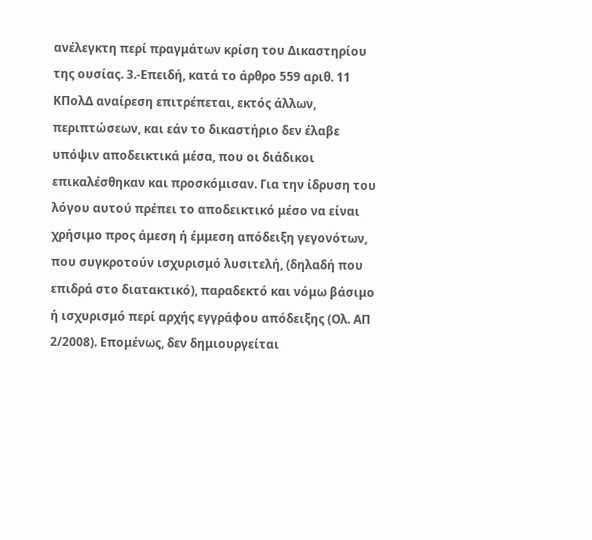ανέλεγκτη περί πραγμάτων κρίση του Δικαστηρίου της ουσίας. 3.-Επειδή, κατά το άρθρο 559 αριθ. 11 ΚΠολΔ αναίρεση επιτρέπεται, εκτός άλλων, περιπτώσεων, και εάν το δικαστήριο δεν έλαβε υπόψιν αποδεικτικά μέσα, που οι διάδικοι επικαλέσθηκαν και προσκόμισαν. Για την ίδρυση του λόγου αυτού πρέπει το αποδεικτικό μέσο να είναι χρήσιμο προς άμεση ή έμμεση απόδειξη γεγονότων, που συγκροτούν ισχυρισμό λυσιτελή, (δηλαδή που επιδρά στο διατακτικό), παραδεκτό και νόμω βάσιμο ή ισχυρισμό περί αρχής εγγράφου απόδειξης (Ολ. ΑΠ 2/2008). Επομένως, δεν δημιουργείται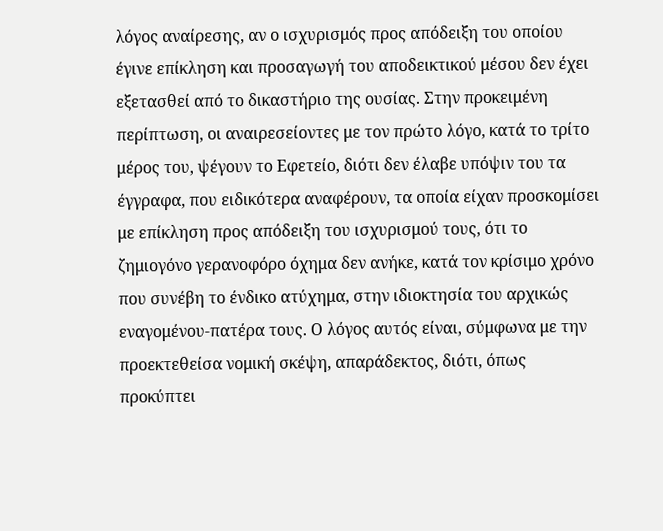λόγος αναίρεσης, αν ο ισχυρισμός προς απόδειξη του οποίου έγινε επίκληση και προσαγωγή του αποδεικτικού μέσου δεν έχει εξετασθεί από το δικαστήριο της ουσίας. Στην προκειμένη περίπτωση, οι αναιρεσείοντες με τον πρώτο λόγο, κατά το τρίτο μέρος του, ψέγουν το Εφετείο, διότι δεν έλαβε υπόψιν του τα έγγραφα, που ειδικότερα αναφέρουν, τα οποία είχαν προσκομίσει με επίκληση προς απόδειξη του ισχυρισμού τους, ότι το ζημιογόνο γερανοφόρο όχημα δεν ανήκε, κατά τον κρίσιμο χρόνο που συνέβη το ένδικο ατύχημα, στην ιδιοκτησία του αρχικώς εναγομένου-πατέρα τους. Ο λόγος αυτός είναι, σύμφωνα με την προεκτεθείσα νομική σκέψη, απαράδεκτος, διότι, όπως προκύπτει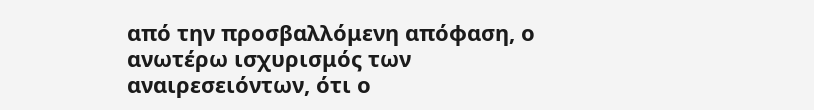από την προσβαλλόμενη απόφαση, ο ανωτέρω ισχυρισμός των αναιρεσειόντων, ότι ο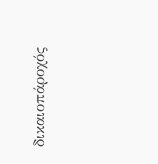δικαιοπάροχός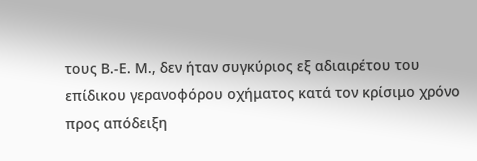τους Β.-Ε. Μ., δεν ήταν συγκύριος εξ αδιαιρέτου του επίδικου γερανοφόρου οχήματος κατά τον κρίσιμο χρόνο προς απόδειξη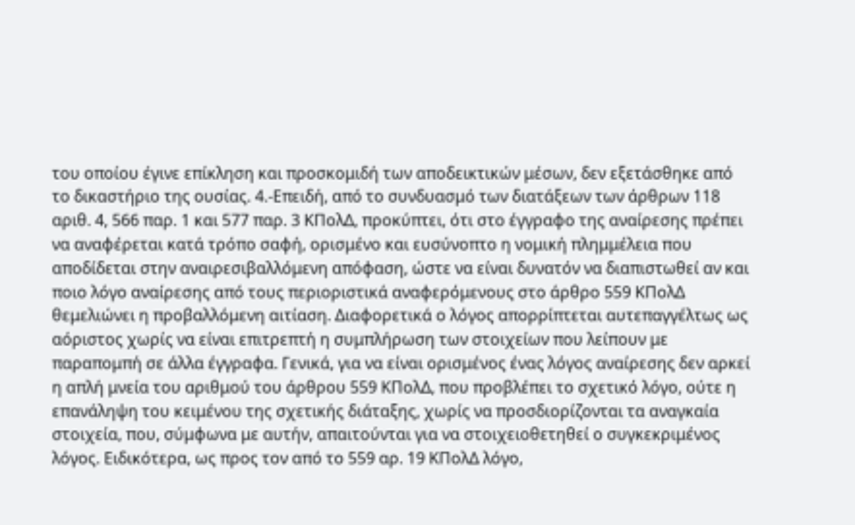του οποίου έγινε επίκληση και προσκομιδή των αποδεικτικών μέσων, δεν εξετάσθηκε από το δικαστήριο της ουσίας. 4.-Επειδή, από το συνδυασμό των διατάξεων των άρθρων 118 αριθ. 4, 566 παρ. 1 και 577 παρ. 3 ΚΠολΔ, προκύπτει, ότι στο έγγραφο της αναίρεσης πρέπει να αναφέρεται κατά τρόπο σαφή, ορισμένο και ευσύνοπτο η νομική πλημμέλεια που αποδίδεται στην αναιρεσιβαλλόμενη απόφαση, ώστε να είναι δυνατόν να διαπιστωθεί αν και ποιο λόγο αναίρεσης από τους περιοριστικά αναφερόμενους στο άρθρο 559 ΚΠολΔ θεμελιώνει η προβαλλόμενη αιτίαση. Διαφορετικά ο λόγος απορρίπτεται αυτεπαγγέλτως ως αόριστος χωρίς να είναι επιτρεπτή η συμπλήρωση των στοιχείων που λείπουν με παραπομπή σε άλλα έγγραφα. Γενικά, για να είναι ορισμένος ένας λόγος αναίρεσης δεν αρκεί η απλή μνεία του αριθμού του άρθρου 559 ΚΠολΔ, που προβλέπει το σχετικό λόγο, ούτε η επανάληψη του κειμένου της σχετικής διάταξης, χωρίς να προσδιορίζονται τα αναγκαία στοιχεία, που, σύμφωνα με αυτήν, απαιτούνται για να στοιχειοθετηθεί ο συγκεκριμένος λόγος. Ειδικότερα, ως προς τον από το 559 αρ. 19 ΚΠολΔ λόγο,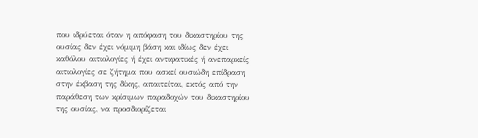που ιδρύεται όταν η απόφαση του δικαστηρίου της ουσίας δεν έχει νόμιμη βάση και ιδίως δεν έχει καθόλου αιτιολογίες ή έχει αντιφατικές ή ανεπαρκείς αιτιολογίες σε ζήτημα που ασκεί ουσιώδη επίδραση στην έκβαση της δίκης, απαιτείται, εκτός από την παράθεση των κρίσιμων παραδοχών του δικαστηρίου της ουσίας, να προσδιορίζεται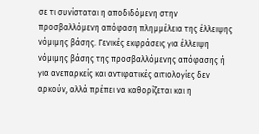σε τι συνίσταται η αποδιδόμενη στην προσβαλλόμενη απόφαση πλημμέλεια της έλλειψης νόμιμης βάσης. Γενικές εκφράσεις για έλλειψη νόμιμης βάσης της προσβαλλόμενης απόφασης ή για ανεπαρκείς και αντιφατικές αιτιολογίες δεν αρκούν, αλλά πρέπει να καθορίζεται και η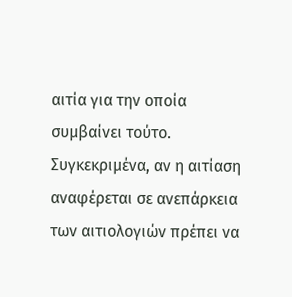αιτία για την οποία συμβαίνει τούτο. Συγκεκριμένα, αν η αιτίαση αναφέρεται σε ανεπάρκεια των αιτιολογιών πρέπει να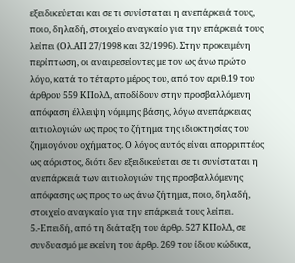εξειδικεύεται και σε τι συνίσταται η ανεπάρκειά τους, ποιο, δηλαδή, στοιχείο αναγκαίο για την επάρκειά τους λείπει (Ολ.ΑΠ 27/1998 και 32/1996). Στην προκειμένη περίπτωση, οι αναιρεσείοντες με τον ως άνω πρώτο λόγο, κατά το τέταρτο μέρος του, από τον αριθ.19 του άρθρου 559 ΚΠολΔ, αποδίδουν στην προσβαλλόμενη απόφαση έλλειψη νόμιμης βάσης, λόγω ανεπάρκειας αιτιολογιών ως προς το ζήτημα της ιδιοκτησίας του ζημιογόνου οχήματος. Ο λόγος αυτός είναι απορριπτέος ως αόριστος, διότι δεν εξειδικεύεται σε τι συνίσταται η ανεπάρκειά των αιτιολογιών της προσβαλλόμενης απόφασης ως προς το ως άνω ζήτημα, ποιο, δηλαδή, στοιχείο αναγκαίο για την επάρκειά τους λείπει. 5.-Επειδή, από τη διάταξη του άρθρ. 527 ΚΠολΔ, σε συνδυασμό με εκείνη του άρθρ. 269 του ίδιου κώδικα,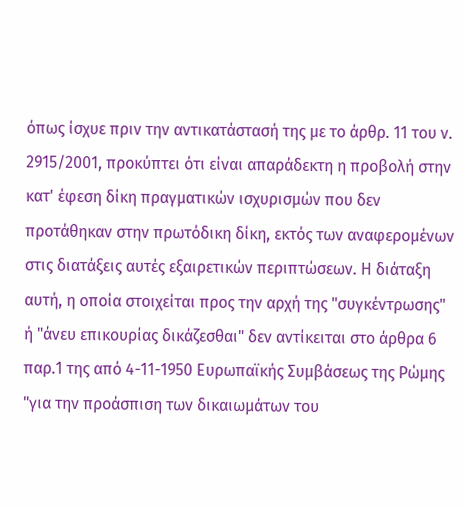όπως ίσχυε πριν την αντικατάστασή της με το άρθρ. 11 του ν. 2915/2001, προκύπτει ότι είναι απαράδεκτη η προβολή στην κατ' έφεση δίκη πραγματικών ισχυρισμών που δεν προτάθηκαν στην πρωτόδικη δίκη, εκτός των αναφερομένων στις διατάξεις αυτές εξαιρετικών περιπτώσεων. Η διάταξη αυτή, η οποία στοιχείται προς την αρχή της "συγκέντρωσης" ή "άνευ επικουρίας δικάζεσθαι" δεν αντίκειται στο άρθρα 6 παρ.1 της από 4-11-1950 Ευρωπαϊκής Συμβάσεως της Ρώμης "για την προάσπιση των δικαιωμάτων του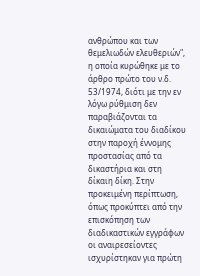ανθρώπου και των θεμελιωδών ελευθεριών", η οποία κυρώθηκε με το άρθρο πρώτο του ν.δ. 53/1974, διότι με την εν λόγω ρύθμιση δεν παραβιάζονται τα δικαιώματα του διαδίκου στην παροχή έννομης προστασίας από τα δικαστήρια και στη δίκαιη δίκη. Στην προκειμένη περίπτωση, όπως προκύπτει από την επισκόπηση των διαδικαστικών εγγράφων οι αναιρεσείοντες ισχυρίστηκαν για πρώτη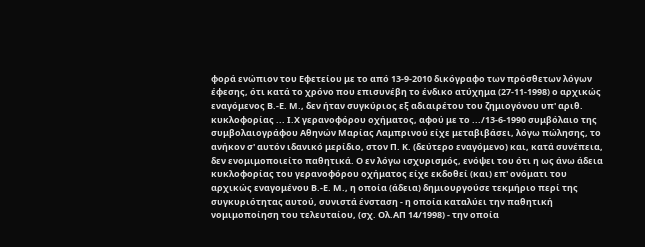φορά ενώπιον του Εφετείου με το από 13-9-2010 δικόγραφο των πρόσθετων λόγων έφεσης, ότι κατά το χρόνο που επισυνέβη το ένδικο ατύχημα (27-11-1998) ο αρχικώς εναγόμενος Β.-Ε. Μ., δεν ήταν συγκύριος εξ αδιαιρέτου του ζημιογόνου υπ' αριθ. κυκλοφορίας ... Ι.Χ γερανοφόρου οχήματος, αφού με το .../13-6-1990 συμβόλαιο της συμβολαιογράφου Αθηνών Μαρίας Λαμπρινού είχε μεταβιβάσει, λόγω πώλησης, το ανήκον σ' αυτόν ιδανικό μερίδιο, στον Π. Κ. (δεύτερο εναγόμενο) και, κατά συνέπεια, δεν ενομιμοποιείτο παθητικά. Ο εν λόγω ισχυρισμός, ενόψει του ότι η ως άνω άδεια κυκλοφορίας του γερανοφόρου οχήματος είχε εκδοθεί (και) επ' ονόματι του αρχικώς εναγομένου Β.-Ε. Μ., η οποία (άδεια) δημιουργούσε τεκμήριο περί της συγκυριότητας αυτού, συνιστά ένσταση - η οποία καταλύει την παθητική νομιμοποίηση του τελευταίου, (σχ. Ολ.ΑΠ 14/1998) - την οποία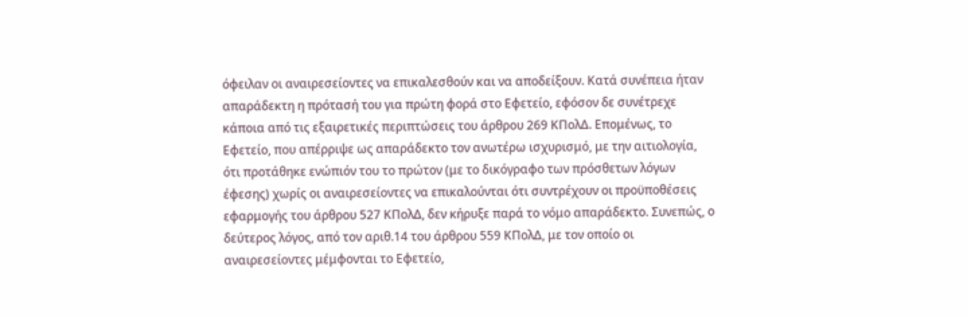όφειλαν οι αναιρεσείοντες να επικαλεσθούν και να αποδείξουν. Κατά συνέπεια ήταν απαράδεκτη η πρότασή του για πρώτη φορά στο Εφετείο, εφόσον δε συνέτρεχε κάποια από τις εξαιρετικές περιπτώσεις του άρθρου 269 ΚΠολΔ. Επομένως, το Εφετείο, που απέρριψε ως απαράδεκτο τον ανωτέρω ισχυρισμό, με την αιτιολογία, ότι προτάθηκε ενώπιόν του το πρώτον (με το δικόγραφο των πρόσθετων λόγων έφεσης) χωρίς οι αναιρεσείοντες να επικαλούνται ότι συντρέχουν οι προϋποθέσεις εφαρμογής του άρθρου 527 ΚΠολΔ, δεν κήρυξε παρά το νόμο απαράδεκτο. Συνεπώς, ο δεύτερος λόγος, από τον αριθ.14 του άρθρου 559 ΚΠολΔ, με τον οποίο οι αναιρεσείοντες μέμφονται το Εφετείο,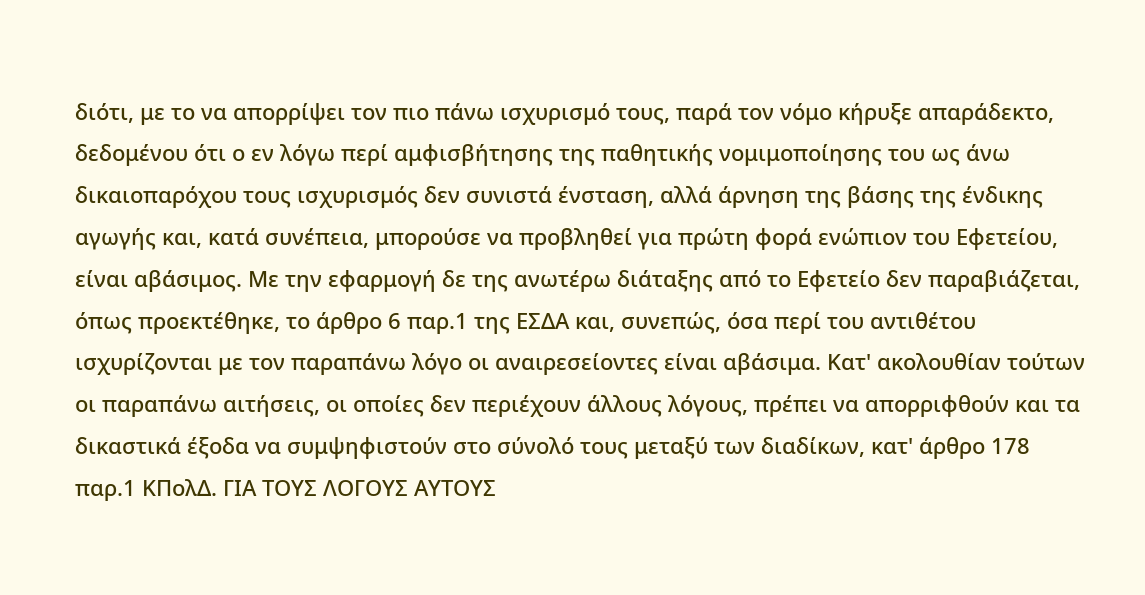διότι, με το να απορρίψει τον πιο πάνω ισχυρισμό τους, παρά τον νόμο κήρυξε απαράδεκτο, δεδομένου ότι ο εν λόγω περί αμφισβήτησης της παθητικής νομιμοποίησης του ως άνω δικαιοπαρόχου τους ισχυρισμός δεν συνιστά ένσταση, αλλά άρνηση της βάσης της ένδικης αγωγής και, κατά συνέπεια, μπορούσε να προβληθεί για πρώτη φορά ενώπιον του Εφετείου, είναι αβάσιμος. Με την εφαρμογή δε της ανωτέρω διάταξης από το Εφετείο δεν παραβιάζεται, όπως προεκτέθηκε, το άρθρο 6 παρ.1 της ΕΣΔΑ και, συνεπώς, όσα περί του αντιθέτου ισχυρίζονται με τον παραπάνω λόγο οι αναιρεσείοντες είναι αβάσιμα. Κατ' ακολουθίαν τούτων οι παραπάνω αιτήσεις, οι οποίες δεν περιέχουν άλλους λόγους, πρέπει να απορριφθούν και τα δικαστικά έξοδα να συμψηφιστούν στο σύνολό τους μεταξύ των διαδίκων, κατ' άρθρο 178 παρ.1 ΚΠολΔ. ΓΙΑ ΤΟΥΣ ΛΟΓΟΥΣ ΑΥΤΟΥΣ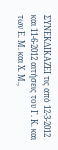ΣΥΝΕΚΔΙΚΑΖΕΙ τις από 12-3-2012 και 11-6-2012 αιτήσεις του Γ. Κ. και των Ε. Μ. και Χ. Μ.,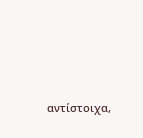αντίστοιχα,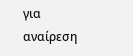για αναίρεση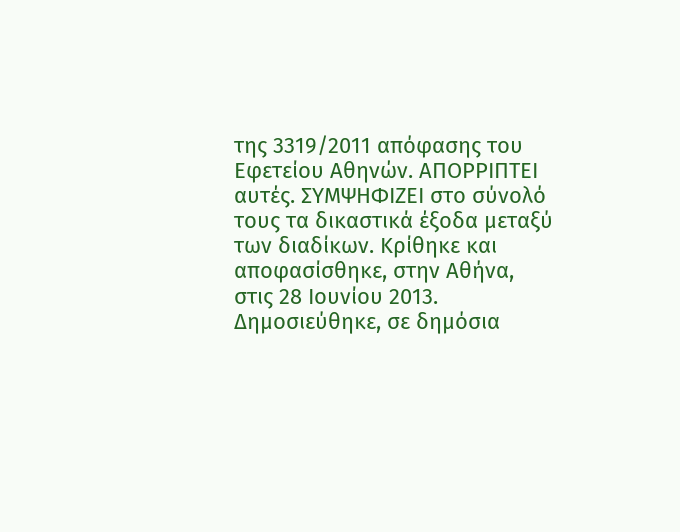της 3319/2011 απόφασης του Εφετείου Αθηνών. ΑΠΟΡΡΙΠΤΕΙ αυτές. ΣΥΜΨΗΦΙΖΕΙ στο σύνολό τους τα δικαστικά έξοδα μεταξύ των διαδίκων. Κρίθηκε και αποφασίσθηκε, στην Αθήνα, στις 28 Ιουνίου 2013. Δημοσιεύθηκε, σε δημόσια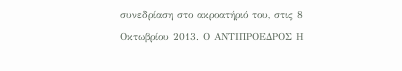συνεδρίαση στο ακροατήριό του, στις 8 Οκτωβρίου 2013. Ο ΑΝΤΙΠΡΟΕΔΡΟΣ Η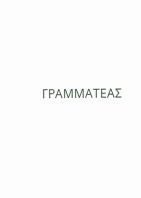ΓΡΑΜΜΑΤΕΑΣ